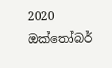2020 ඔක්තෝබර්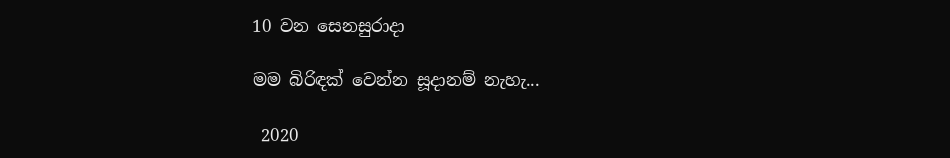10 වන සෙනසුරාදා

මම බිරිඳක් වෙන්න සූදානම් නැහැ...

 2020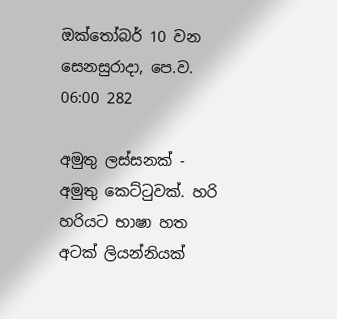ඔක්තෝබර් 10 වන සෙනසුරාදා, පෙ.ව. 06:00 282

අමුතු ලස්සනක් - අමුතු කෙට්ටුවක්. හරි හරියට භාෂා හත අටක් ලියන්නියක්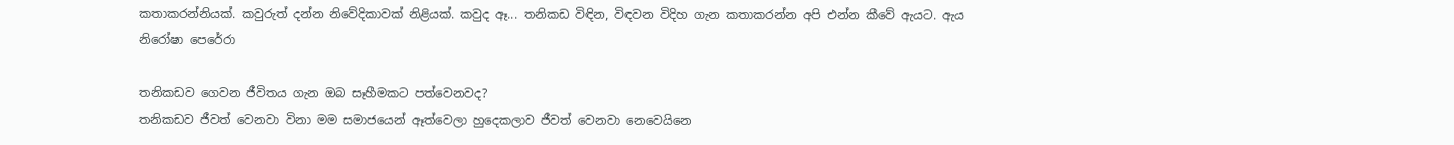කතාකරන්නියක්. කවුරුත් දන්න නිවේදිකාවක් නිළියක්. කවුද ඈ... තනිකඩ විඳින, විඳවන විදිහ ගැන කතාකරන්න අපි එන්න කීවේ ඇයට. ඇය
නිරෝෂා පෙරේරා

තනිකඩව ගෙවන ජීවිතය ගැන ඔබ සෑහීමකට පත්වෙනවද?
තනිකඩව ජීවත් වෙනවා විනා මම සමාජයෙන් ඈත්වෙලා හුදෙකලාව ජීවත් වෙනවා නෙවෙයිනෙ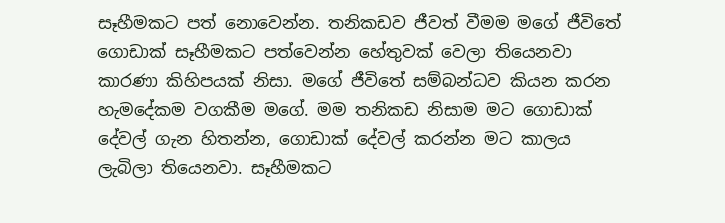සෑහීමකට පත් නොවෙන්න. තනිකඩව ජීවත් වීමම මගේ ජීවිතේ ගොඩාක් සෑහීමකට පත්වෙන්න හේතුවක් වෙලා තියෙනවා කාරණා කිහිපයක් නිසා. මගේ ජීවිතේ සම්බන්ධව කියන කරන හැමදේකම වගකීම මගේ. මම තනිකඩ නිසාම මට ගොඩාක් දේවල් ගැන හිතන්න, ගොඩාක් දේවල් කරන්න මට කාලය ලැබිලා තියෙනවා. සෑහීමකට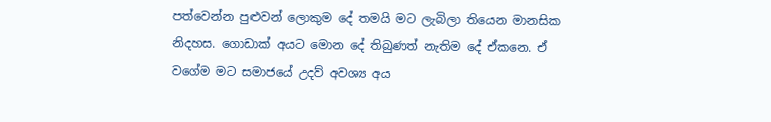පත්වෙන්න පුළුවන් ලොකුම දේ තමයි මට ලැබිලා තියෙන මානසික නිදහස. ගොඩාක් අයට මොන දේ තිබුණත් නැතිම දේ ඒකනෙ. ඒ වගේම මට සමාජයේ උදව් අවශ්‍ය අය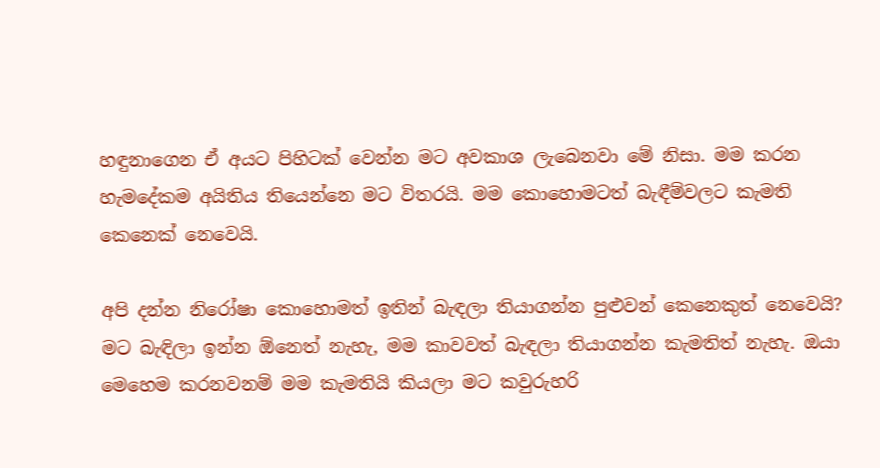හඳුනාගෙන ඒ අයට පිහිටක් වෙන්න මට අවකාශ ලැබෙනවා මේ නිසා. මම කරන හැමදේකම අයිතිය තියෙන්නෙ මට විතරයි. මම කොහොමටත් බැඳීම්වලට කැමති කෙනෙක් නෙවෙයි.

අපි දන්න නිරෝෂා කොහොමත් ඉතින් බැඳලා තියාගන්න පුළුවන් කෙනෙකුත් නෙවෙයි?
මට බැඳිලා ඉන්න ඕනෙත් නැහැ, මම කාවවත් බැඳලා තියාගන්න කැමතිත් නැහැ. ඔයා මෙහෙම කරනවනම් මම කැමතියි කියලා මට කවුරුහරි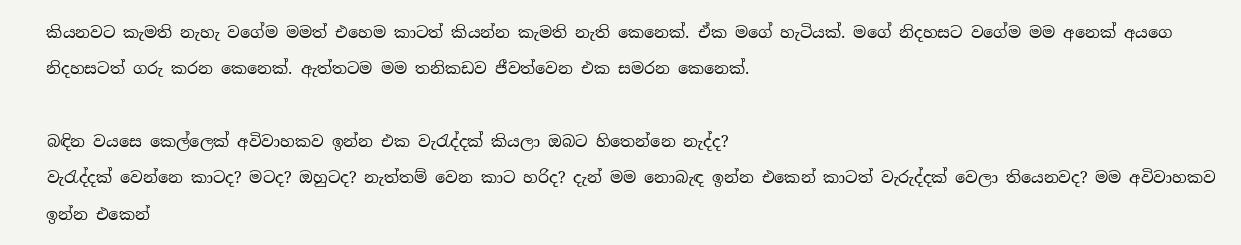කියනවට කැමති නැහැ වගේම මමත් එහෙම කාටත් කියන්න කැමති නැති කෙනෙක්. ඒක මගේ හැටියක්. මගේ නිදහසට වගේම මම අනෙක් අයගෙ නිදහසටත් ගරු කරන කෙනෙක්. ඇත්තටම මම තනිකඩව ජීවත්වෙන එක සමරන කෙනෙක්.

බඳින වයසෙ කෙල්ලෙක් අවිවාහකව ඉන්න එක වැරැද්දක් කියලා ඔබට හිතෙන්නෙ නැද්ද?
වැරැද්දක් වෙන්නෙ කාටද? මටද? ඔහුටද? නැත්තම් වෙන කාට හරිද? දැන් මම නොබැඳ ඉන්න එකෙන් කාටත් වැරුද්දක් වෙලා තියෙනවද? මම අවිවාහකව ඉන්න එකෙන්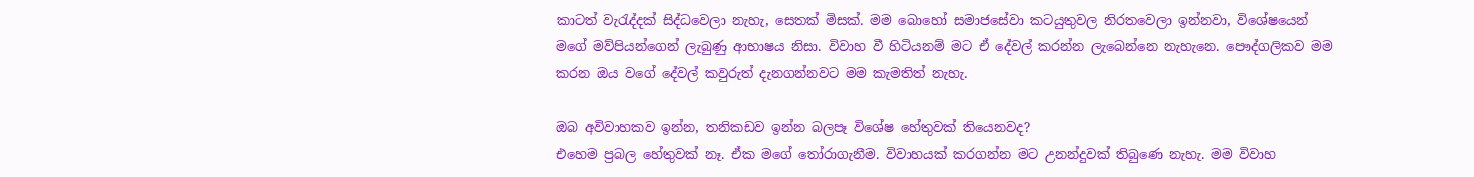කාටත් වැරැද්දක් සිද්ධවෙලා නැහැ, සෙතක් මිසක්. මම බොහෝ සමාජසේවා කටයුතුවල නිරතවෙලා ඉන්නවා, විශේෂයෙන් මගේ මව්පියන්ගෙන් ලැබුණු ආභාෂය නිසා. විවාහ වී හිටියනම් මට ඒ දේවල් කරන්න ලැබෙන්නෙ නැහැනෙ. පෞද්ගලිකව මම කරන ඔය වගේ දේවල් කවුරුත් දැනගන්නවට මම කැමතිත් නැහැ.

ඔබ අවිවාහකව ඉන්න, තනිකඩව ඉන්න බලපෑ විශේෂ හේතුවක් තියෙනවද?
එහෙම ප්‍රබල හේතුවක් නෑ. ඒක මගේ තෝරාගැනීම. විවාහයක් කරගන්න මට උනන්දුවක් තිබුණෙ නැහැ. මම විවාහ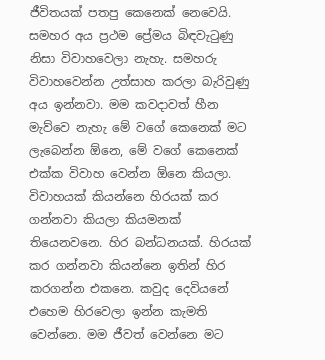ජීවිතයක් පතපු කෙනෙක් නෙවෙයි. සමහර අය ප්‍රථම ප්‍රේමය බිඳවැටුණු නිසා විවාහවෙලා නැහැ. සමහරු විවාහවෙන්න උත්සාහ කරලා බැරිවුණු අය ඉන්නවා. මම කවදාවත් හීන මැව්වෙ නැහැ මේ වගේ කෙනෙක් මට ලැබෙන්න ඕනෙ, මේ වගේ කෙනෙක් එක්ක විවාහ වෙන්න ඕනෙ කියලා. විවාහයක් කියන්නෙ හිරයක් කර ගන්නවා කියලා කියමනක් තියෙනවනෙ. හිර බන්ධනයක්. හිරයක් කර ගන්නවා කියන්නෙ ඉතින් හිර කරගන්න එකනෙ. කවුද දෙවියනේ එහෙම හිරවෙලා ඉන්න කැමති වෙන්නෙ. මම ජීවත් වෙන්නෙ මට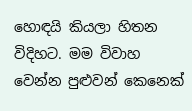හොඳයි කියලා හිතන විදිහට. මම විවාහ වෙන්න පුළුවන් කෙනෙක්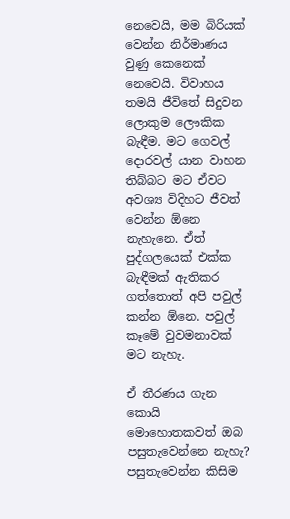නෙවෙයි, මම බිරියක් වෙන්න නිර්මාණය වුණු කෙනෙක් නෙවෙයි. විවාහය තමයි ජීවිතේ සිදුවන ලොකුම ලෞකික බැඳීම. මට ගෙවල් දොරවල් යාන වාහන තිබ්බට මට ඒවට අවශ්‍ය විදිහට ජීවත් වෙන්න ඕනෙ නැහැනෙ. ඒත් පුද්ගලයෙක් එක්ක බැඳීමක් ඇතිකර ගත්තොත් අපි පවුල් කන්න ඕනෙ. පවුල් කෑමේ වුවමනාවක් මට නැහැ.

ඒ තීරණය ගැන කොයි මොහොතකවත් ඔබ පසුතැවෙන්නෙ නැහැ?
පසුතැවෙන්න කිසිම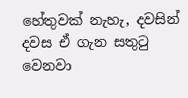හේතුවක් නැහැ, දවසින් දවස ඒ ගැන සතුටු වෙනවා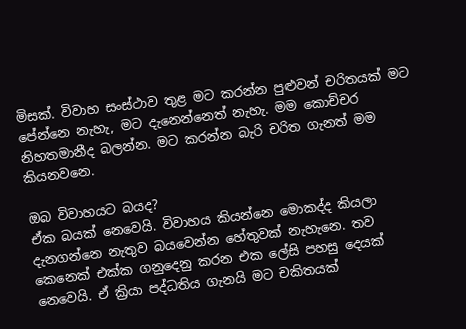මිසක්. විවාහ සංස්ථාව තුළ මට කරන්න පුළුවන් චරිතයක් මට පේන්නෙ නැහැ, මට දැනෙන්නෙත් නැහැ. මම කොච්චර නිහතමානීද බලන්න. මට කරන්න බැරි චරිත ගැනත් මම කියනවනෙ.

ඔබ විවාහයට බයද?
ඒක බයක් නෙවෙයි. විවාහය කියන්නෙ මොකද්ද කියලා දැනගන්නෙ නැතුව බයවෙන්න හේතුවක් නැහැනෙ. තව කෙනෙක් එක්ක ගනුදෙනු කරන එක ලේසි පහසු දෙයක් නෙවෙයි. ඒ ක්‍රියා පද්ධතිය ගැනයි මට චකිතයක්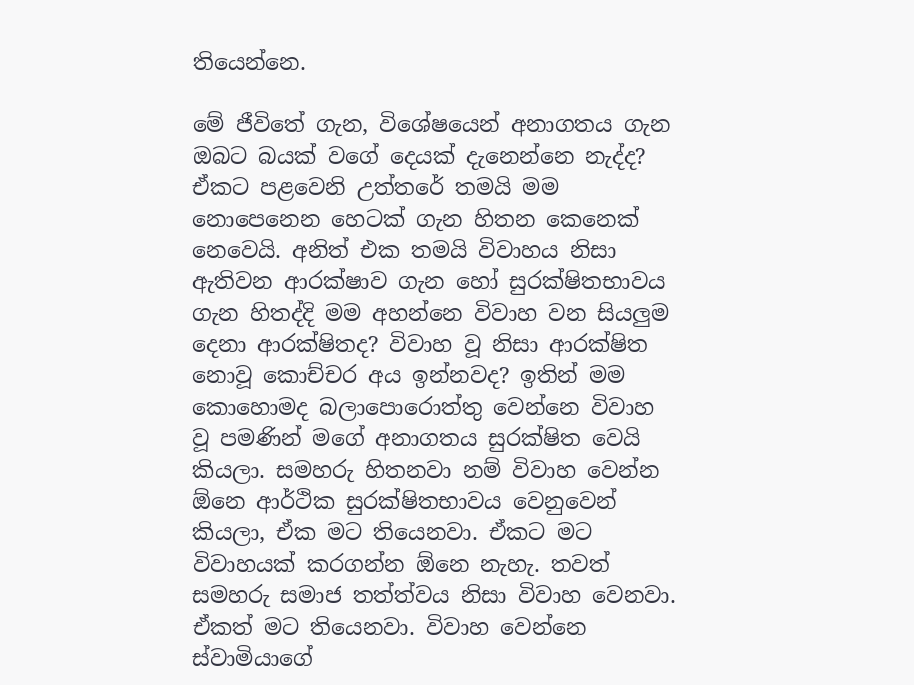තියෙන්නෙ.

මේ ජීවිතේ ගැන, විශේෂයෙන් අනාගතය ගැන ඔබට බයක් වගේ දෙයක් දැනෙන්නෙ නැද්ද?
ඒකට පළවෙනි උත්තරේ තමයි මම නොපෙනෙන හෙටක් ගැන හිතන කෙනෙක් නෙවෙයි. අනිත් එක තමයි විවාහය නිසා ඇතිවන ආරක්ෂාව ගැන හෝ සුරක්ෂිතභාවය ගැන හිතද්දි මම අහන්නෙ විවාහ වන සියලුම දෙනා ආරක්ෂිතද? විවාහ වූ නිසා ආරක්ෂිත නොවූ කොච්චර අය ඉන්නවද? ඉතින් මම කොහොමද බලාපොරොත්තු වෙන්නෙ විවාහ වූ පමණින් මගේ අනාගතය සුරක්ෂිත වෙයි කියලා. සමහරු හිතනවා නම් විවාහ වෙන්න ඕනෙ ආර්ථික සුරක්ෂිතභාවය වෙනුවෙන් කියලා, ඒක මට තියෙනවා. ඒකට මට විවාහයක් කරගන්න ඕනෙ නැහැ. තවත් සමහරු සමාජ තත්ත්වය නිසා විවාහ වෙනවා. ඒකත් මට තියෙනවා. විවාහ වෙන්නෙ ස්වාමියාගේ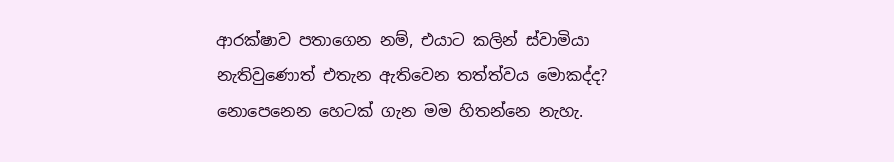ආරක්ෂාව පතාගෙන නම්, එයාට කලින් ස්වාමියා නැතිවුණොත් එතැන ඇතිවෙන තත්ත්වය මොකද්ද? නොපෙනෙන හෙටක් ගැන මම හිතන්නෙ නැහැ.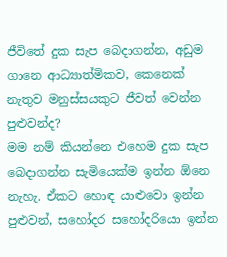ජීවිතේ දුක සැප බෙදාගන්න, අඩුම ගානෙ ආධ්‍යාත්මිකව, කෙනෙක් නැතුව මනුස්සයකුට ජීවත් වෙන්න පුළුවන්ද?
මම නම් කියන්නෙ එහෙම දුක සැප බෙදාගන්න සැමියෙක්ම ඉන්න ඕනෙ නැහැ. ඒකට හොඳ යාළුවො ඉන්න පුළුවන්, සහෝදර සහෝදරියො ඉන්න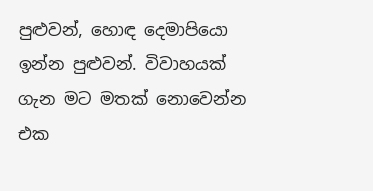පුළුවන්, හොඳ දෙමාපියො ඉන්න පුළුවන්. විවාහයක් ගැන මට මතක් නොවෙන්න එක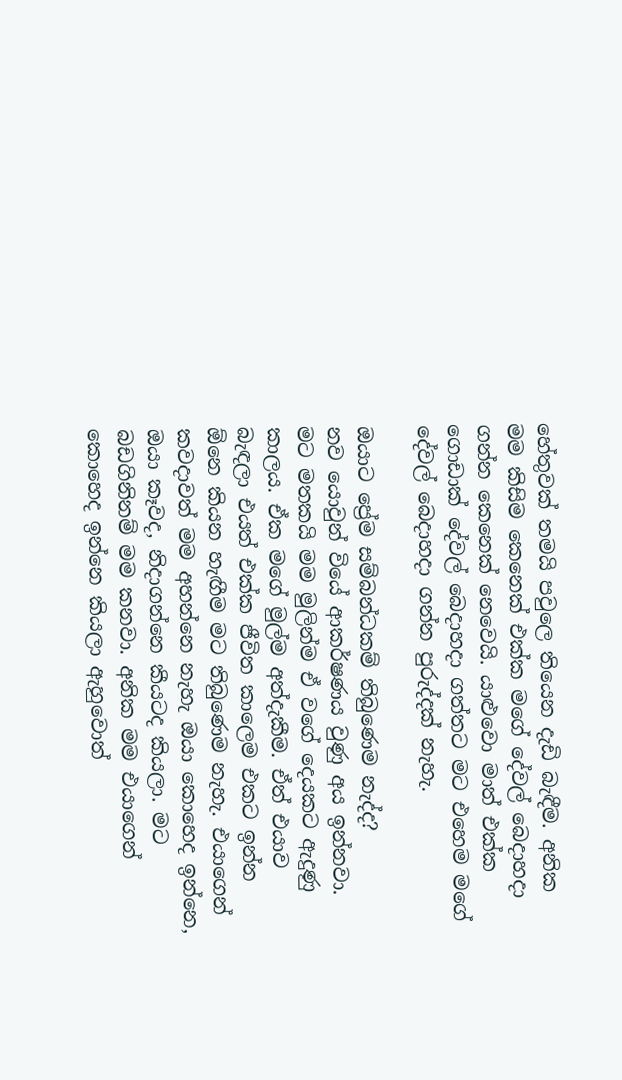හේතුවක් තමයි පවුලෙ තියෙන දැඩි බැඳීම. අනික මම කිසිම කෙනෙක් එක්ක මගේ දේවල් බෙදාහදා ගන්න කෙනෙක් නෙවෙයි. යාළුවො මාත් එක්ක ගොඩාක් දේවල් බෙදාහදා ගත්තට මට එහෙම මගේ දේවල් බෙදාහදා ගන්න පුරුද්දක් නැහැ.

ඔයාට ප්‍රේම සම්බන්ධකම් තිබුණෙම නැද්ද?
නව යොවුන් වියේ ආකර්ෂණය වුණු අය ඉන්නවා. මට මතකයි මම මුලින්ම ඒ වගේ දෙයකට ඇදුණු කාලය. ඒක මගේ මුල්ම අත්දැකීම. ඒත් එයාව බැඳලා එයත් එක්ක ජීවිත කාලෙම එකට ඉන්න ඕනෙ කියන හැඟීම මට තිබුණෙම නැහැ. එයාගෙන් කවදාවත් මම අහන්නෙ නැහැ ඔයා කොහෙද ඉන්නෙ, ඔයා කෑවද, නිදාගන්නෙ කීයටද කියලා. මට බඩගිනිනම් මම කනවා. අනික මම එයාගෙන් කොහෙද ඉන්නෙ කියලා ඇහුවොත්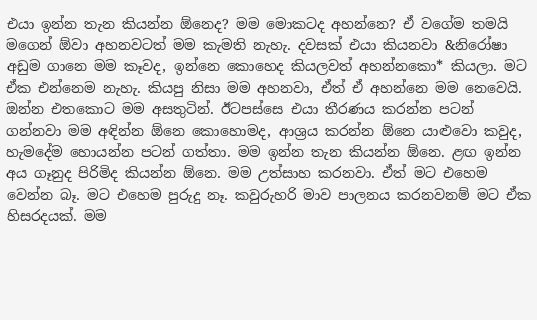එයා ඉන්න තැන කියන්න ඕනෙද? මම මොකටද අහන්නෙ? ඒ වගේම තමයි මගෙන් ඕවා අහනවටත් මම කැමති නැහැ. දවසක් එයා කියනවා &නිරෝෂා අඩුම ගානෙ මම කෑවද, ඉන්නෙ කොහෙද කියලවත් අහන්නකො* කියලා. මට ඒක එන්නෙම නැහැ. කියපු නිසා මම අහනවා, ඒත් ඒ අහන්නෙ මම නෙවෙයි. ඔන්න එතකොට මම අසතුටින්. ඊටපස්සෙ එයා තීරණය කරන්න පටන් ගන්නවා මම අඳින්න ඕනෙ කොහොමද, ආශ්‍රය කරන්න ඕනෙ යාළුවො කවුද, හැමදේම හොයන්න පටන් ගත්තා. මම ඉන්න තැන කියන්න ඕනෙ. ළඟ ඉන්න අය ගෑනුද පිරිමිද කියන්න ඕනෙ. මම උත්සාහ කරනවා. ඒත් මට එහෙම වෙන්න බෑ. මට එහෙම පුරුදු නෑ. කවුරුහරි මාව පාලනය කරනවනම් මට ඒක හිසරදයක්. මම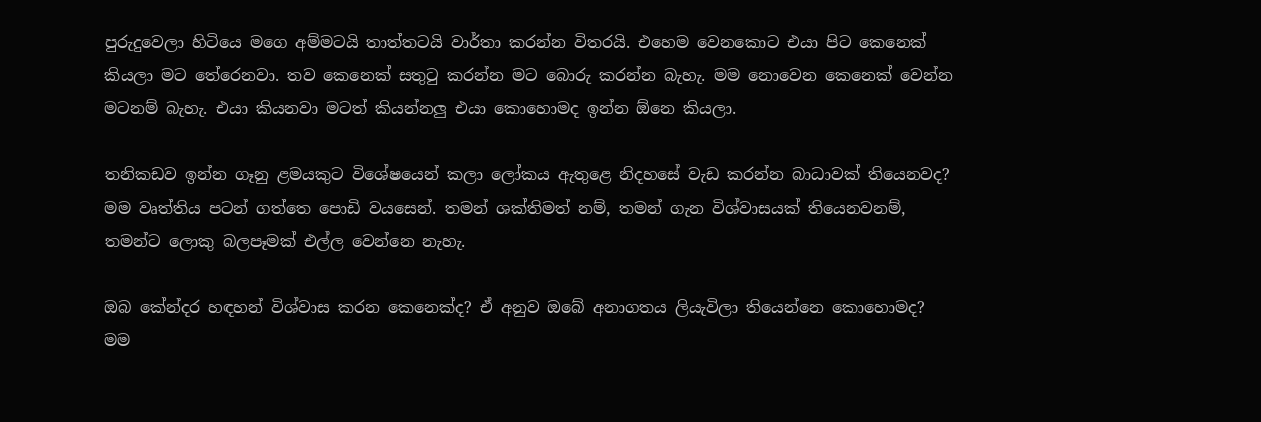පුරුදුවෙලා හිටියෙ මගෙ අම්මටයි තාත්තටයි වාර්තා කරන්න විතරයි. එහෙම වෙනකොට එයා පිට කෙනෙක් කියලා මට තේරෙනවා. තව කෙනෙක් සතුටු කරන්න මට බොරු කරන්න බැහැ. මම නොවෙන කෙනෙක් වෙන්න මටනම් බැහැ. එයා කියනවා මටත් කියන්නලු එයා කොහොමද ඉන්න ඕනෙ කියලා.

තනිකඩව ඉන්න ගෑනු ළමයකුට විශේෂයෙන් කලා ලෝකය ඇතුළෙ නිදහසේ වැඩ කරන්න බාධාවක් තියෙනවද?
මම වෘත්තිය පටන් ගත්තෙ පොඩි වයසෙන්. තමන් ශක්තිමත් නම්, තමන් ගැන විශ්වාසයක් තියෙනවනම්, තමන්ට ලොකු බලපෑමක් එල්ල වෙන්නෙ නැහැ.

ඔබ කේන්දර හඳහන් විශ්වාස කරන කෙනෙක්ද? ඒ අනුව ඔබේ අනාගතය ලියැවිලා තියෙන්නෙ කොහොමද?
මම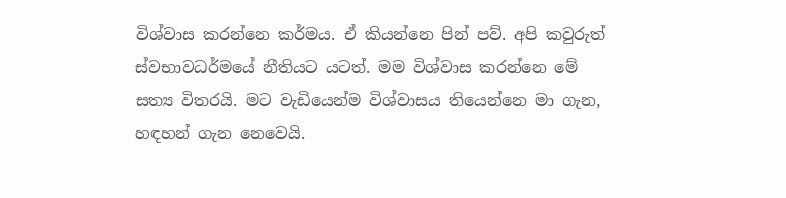විශ්වාස කරන්නෙ කර්මය. ඒ කියන්නෙ පින් පව්. අපි කවුරුත් ස්වභාවධර්මයේ නීතියට යටත්. මම විශ්වාස කරන්නෙ මේ සත්‍ය විතරයි. මට වැඩියෙන්ම විශ්වාසය තියෙන්නෙ මා ගැන, හඳහන් ගැන නෙවෙයි.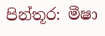පින්තූර: මීෂා